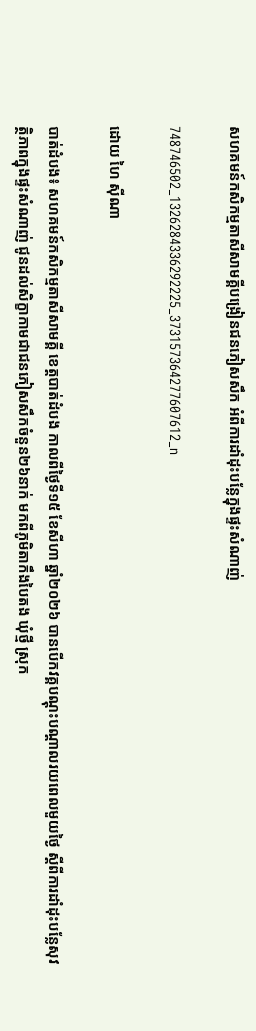សហគមន៍កសិកម្មតាសីសាមគ្គីបង្រៀនជនភៀសសឹក អំពីការដាំដុះបន្លែក្នុងផ្ទះសំណាញ់

748746502_1326284336292225_373157364277607612_n

ដោយ ហៃ ស៊ីណា

បាត់ដំបង៖ សហគមន៍កសិកម្មតាសីសាមគ្គី ខេត្តបាត់ដំបង កាលពីថ្ងៃទី១៥ ខែសីហា ឆ្នាំ២០២៦ បានបើកវគ្គបណ្តុះបណ្តាលរយពេលមួយថ្ងៃ ស្តីពីការដាំដុះបន្លែសុវត្ថិភាពក្នុងផ្ទះសំណាញ់ ជូនដល់សិក្ខាកាមជាជនភៀសសឹកចំនួន២៦នាក់ មកពីភូមិតាកឹងបៃតង ឃុំថ្មី ស្រុក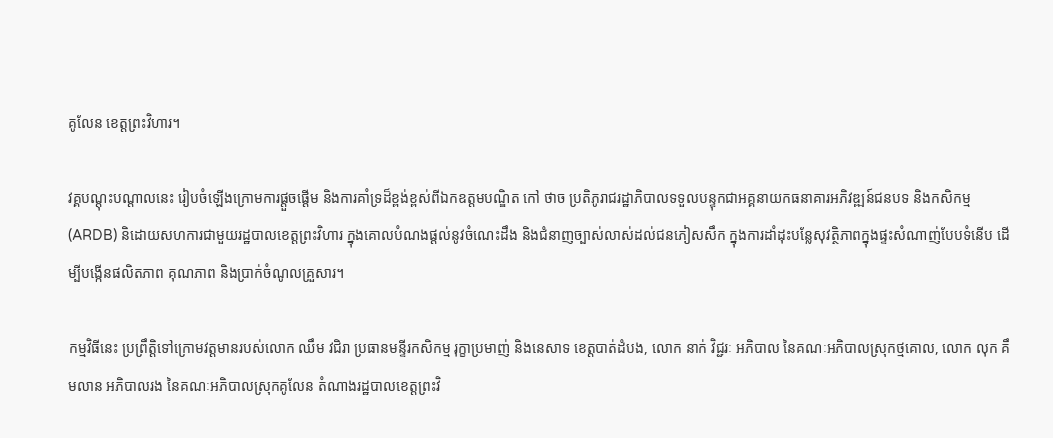គូលែន ខេត្តព្រះវិហារ។

វគ្គបណ្ដុះបណ្ដាលនេះ រៀបចំឡើងក្រោមការផ្ដួចផ្ដើម និងការគាំទ្រដ៏ខ្ពង់ខ្ពស់ពីឯកឧត្ដមបណ្ឌិត កៅ ថាច ប្រតិភូរាជរដ្ឋាភិបាលទទួលបន្ទុកជាអគ្គនាយកធនាគារអភិវឌ្ឍន៍ជនបទ និងកសិកម្ម (ARDB) និដោយសហការជាមួយរដ្ឋបាលខេត្តព្រះវិហារ ក្នុងគោលបំណងផ្ដល់នូវចំណេះដឹង និងជំនាញច្បាស់លាស់ដល់ជនភៀសសឹក ក្នុងការដាំដុះបន្លែសុវត្ថិភាពក្នុងផ្ទះសំណាញ់បែបទំនើប ដើម្បីបង្កើនផលិតភាព គុណភាព និងប្រាក់ចំណូលគ្រួសារ។

កម្មវិធីនេះ ប្រព្រឹត្តិទៅក្រោមវត្តមានរបស់លោក ឈឹម វជិរា ប្រធានមន្ទីរកសិកម្ម រុក្ខាប្រមាញ់ និងនេសាទ ខេត្តបាត់ដំបង, លោក នាក់ វិជ្ជរៈ អភិបាល នៃគណៈអភិបាលស្រុកថ្មគោល, លោក លុក គឹមលាន អភិបាលរង នៃគណៈអភិបាលស្រុកគូលែន តំណាងរដ្ឋបាលខេត្តព្រះវិ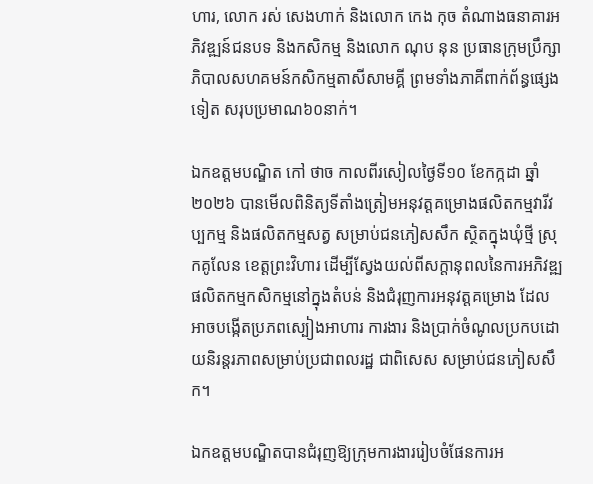ហារ, លោក រស់ សេងហាក់ និងលោក កេង កុច តំណាងធនាគារអភិវឌ្ឍន៍ជនបទ និងកសិកម្ម និងលោក ណុប នុន ប្រធានក្រុមប្រឹក្សាភិបាលសហគមន៍កសិកម្មតាសីសាមគ្គី ព្រមទាំងភាគីពាក់ព័ន្ធផ្សេងទៀត សរុបប្រមាណ៦០នាក់។

ឯកឧត្តមបណ្ឌិត កៅ ថាច កាលពីរសៀលថ្ងៃទី១០ ខែកក្កដា ឆ្នាំ២០២៦ បានមើលពិនិត្យទីតាំងត្រៀមអនុវត្តគម្រោងផលិតកម្មវារីវប្បកម្ម និងផលិតកម្មសត្វ សម្រាប់ជនភៀសសឹក ស្ថិតក្នុងឃុំថ្មី ស្រុកគូលែន ខេត្តព្រះវិហារ ដើម្បីស្វែងយល់ពីសក្តានុពលនៃការអភិវឌ្ឍផលិតកម្មកសិកម្មនៅក្នុងតំបន់ និងជំរុញការអនុវត្តគម្រោង ដែលអាចបង្កើតប្រភពស្បៀងអាហារ ការងារ និងប្រាក់ចំណូលប្រកបដោយនិរន្តរភាពសម្រាប់ប្រជាពលរដ្ឋ ជាពិសេស សម្រាប់ជនភៀសសឹក។

ឯកឧត្តមបណ្ឌិតបានជំរុញឱ្យក្រុមការងាររៀបចំផែនការអ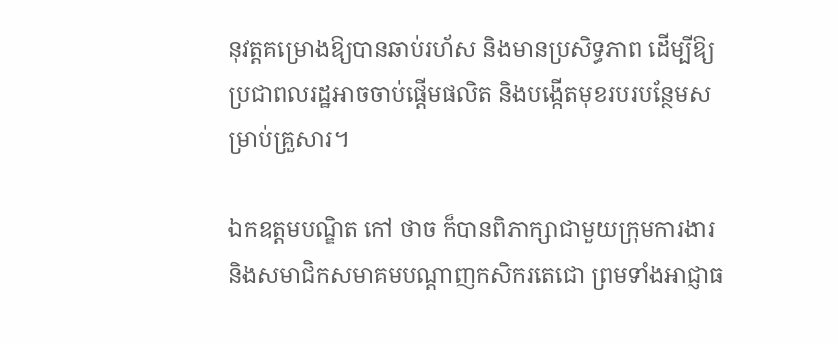នុវត្តគម្រោងឱ្យបានឆាប់រហ័ស និងមានប្រសិទ្ធភាព ដើម្បីឱ្យប្រជាពលរដ្ឋអាចចាប់ផ្តើមផលិត និងបង្កើតមុខរបរបន្ថែមសម្រាប់គ្រួសារ។

ឯកឧត្តមបណ្ឌិត កៅ ថាច ក៏បានពិភាក្សាជាមួយក្រុមការងារ និងសមាជិកសមាគមបណ្តាញកសិករតេជោ ព្រមទាំងអាជ្ញាធ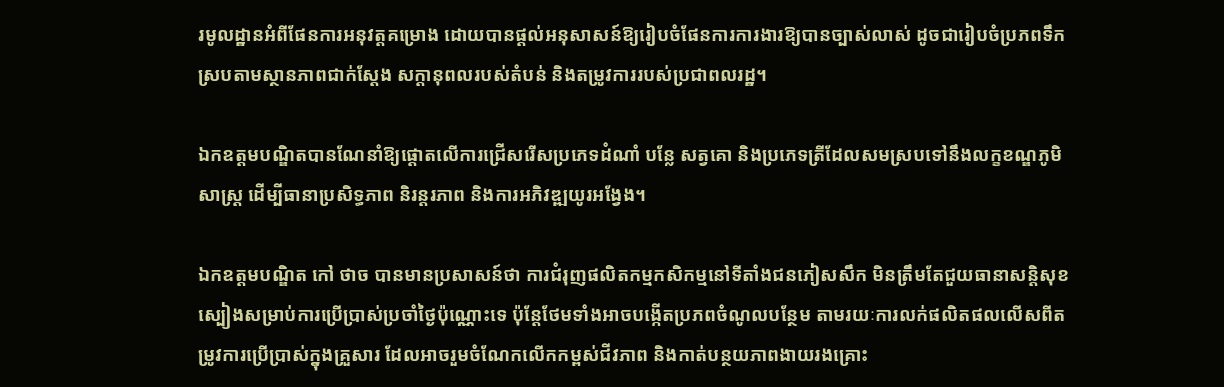រមូលដ្ឋានអំពីផែនការអនុវត្តគម្រោង ដោយបានផ្តល់អនុសាសន៍ឱ្យរៀបចំផែនការការងារឱ្យបានច្បាស់លាស់ ដូចជារៀបចំប្រភពទឹក ស្របតាមស្ថានភាពជាក់ស្តែង សក្តានុពលរបស់តំបន់ និងតម្រូវការរបស់ប្រជាពលរដ្ឋ។

ឯកឧត្តមបណ្ឌិតបានណែនាំឱ្យផ្តោតលើការជ្រើសរើសប្រភេទដំណាំ បន្លែ សត្វគោ និងប្រភេទត្រីដែលសមស្របទៅនឹងលក្ខខណ្ឌភូមិសាស្ត្រ ដើម្បីធានាប្រសិទ្ធភាព និរន្តរភាព និងការអភិវឌ្ឍយូរអង្វែង។

ឯកឧត្តមបណ្ឌិត កៅ ថាច បានមានប្រសាសន៍ថា ការជំរុញផលិតកម្មកសិកម្មនៅទីតាំងជនភៀសសឹក មិនត្រឹមតែជួយធានាសន្តិសុខស្បៀងសម្រាប់ការប្រើប្រាស់ប្រចាំថ្ងៃប៉ុណ្ណោះទេ ប៉ុន្តែថែមទាំងអាចបង្កើតប្រភពចំណូលបន្ថែម តាមរយៈការលក់ផលិតផលលើសពីតម្រូវការប្រើប្រាស់ក្នុងគ្រួសារ ដែលអាចរួមចំណែកលើកកម្ពស់ជីវភាព និងកាត់បន្ថយភាពងាយរងគ្រោះ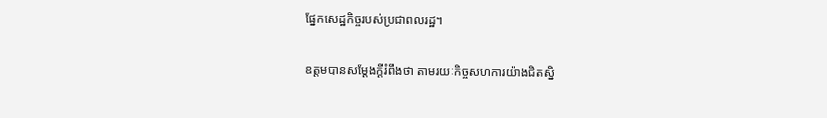ផ្នែកសេដ្ឋកិច្ចរបស់ប្រជាពលរដ្ឋ។

ឧត្តមបានសម្តែងក្តីរំពឹងថា តាមរយៈកិច្ចសហការយ៉ាងជិតស្និ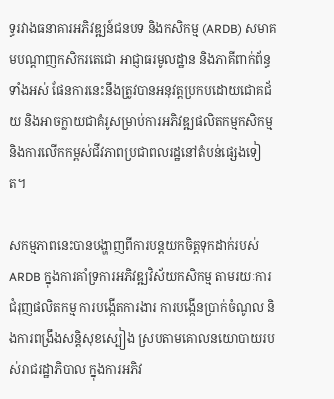ទ្ធរវាងធនាគារអភិវឌ្ឍន៍ជនបទ និងកសិកម្ម (ARDB) សមាគមបណ្តាញកសិករតេជោ អាជ្ញាធរមូលដ្ឋាន និងភាគីពាក់ព័ន្ធទាំងអស់ ផែនការនេះនឹងត្រូវបានអនុវត្តប្រកបដោយជោគជ័យ និងអាចក្លាយជាគំរូសម្រាប់ការអភិវឌ្ឍផលិតកម្មកសិកម្ម និងការលើកកម្ពស់ជីវភាពប្រជាពលរដ្ឋនៅតំបន់ផ្សេងទៀត។

សកម្មភាពនេះបានបង្ហាញពីការបន្តយកចិត្តទុកដាក់របស់ ARDB ក្នុងការគាំទ្រការអភិវឌ្ឍវិស័យកសិកម្ម តាមរយៈការជំរុញផលិតកម្ម ការបង្កើតការងារ ការបង្កើនប្រាក់ចំណូល និងការពង្រឹងសន្តិសុខស្បៀង ស្របតាមគោលនយោបាយរបស់រាជរដ្ឋាភិបាល ក្នុងការអភិវ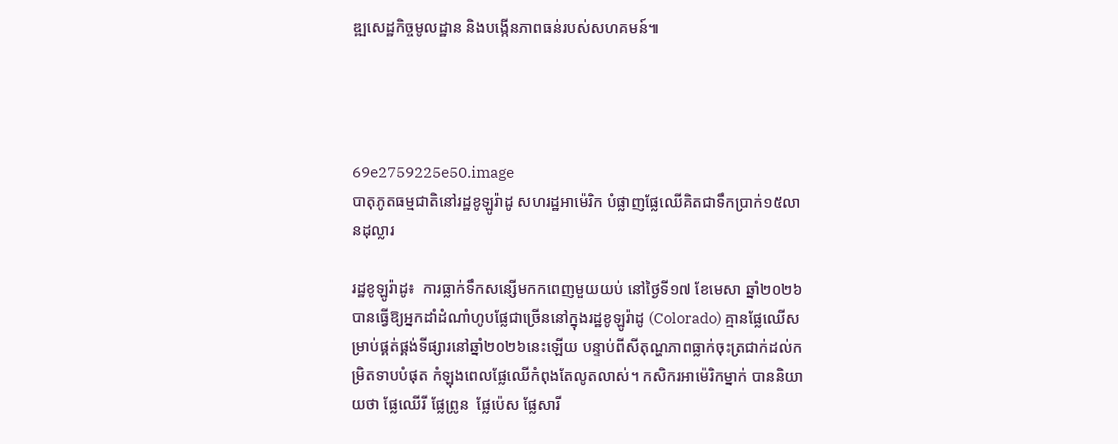ឌ្ឍសេដ្ឋកិច្ចមូលដ្ឋាន និងបង្កើនភាពធន់របស់សហគមន៍៕




69e2759225e50.image
បាតុភូតធម្មជាតិនៅរដ្ឋខូឡូរ៉ាដូ សហរដ្ឋអាម៉េរិក បំផ្លាញផ្លែឈើគិតជាទឹកប្រាក់១៥លានដុល្លារ

រដ្ឋខូឡូរ៉ាដូ៖  ការធ្លាក់ទឹកសន្សើមកកពេញមួយយប់ នៅថ្ងៃទី១៧ ខែមេសា ឆ្នាំ២០២៦ បានធ្វើឱ្យអ្នកដាំដំណាំហូបផ្លែជាច្រើននៅក្នុងរដ្ឋខូឡូរ៉ាដូ (Colorado) គ្មានផ្លែឈើសម្រាប់ផ្គត់ផ្គង់ទីផ្សារនៅឆ្នាំ២០២៦នេះឡើយ បន្ទាប់ពីសីតុណ្ហភាពធ្លាក់ចុះត្រជាក់ដល់កម្រិតទាបបំផុត កំឡុងពេលផ្លែឈើកំពុងតែលូតលាស់។ កសិករអាម៉េរិកម្នាក់ បាននិយាយថា ផ្លែឈើរី ផ្លែព្រូន  ផ្លែប៉េស ផ្លែសារី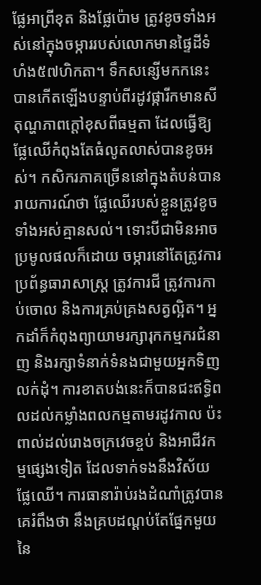ផ្លែអាព្រីខុត និងផ្លែប៉ោម ត្រូវខូចទាំងអស់នៅក្នុងចម្ការរបស់លោកមានផ្ទៃដីទំហំង៥៧ហិកតា។ ទឹកសន្សើមកកនេះបានកើតឡើងបន្ទាប់ពីរដូវផ្ការីកមានសីតុណ្ហភាពក្តៅខុសពីធម្មតា ដែលធ្វើឱ្យផ្លែឈើកំពុងតែធំលូតលាស់បានខូចអស់។ កសិករភាគច្រើននៅក្នុងតំបន់បានរាយការណ៍ថា ផ្លែឈើរបស់ខ្លួនត្រូវខូចទាំងអស់គ្មានសល់។ ទោះបីជាមិនអាចប្រមូលផលក៏ដោយ ចម្ការនៅតែត្រូវការប្រព័ន្ធធារាសាស្រ្ត ត្រូវការជី ត្រូវការកាប់ចោល និងការគ្រប់គ្រងសត្វល្អិត។ អ្នកដាំក៏កំពុងព្យាយាមរក្សារុកកម្មករជំនាញ និងរក្សាទំនាក់ទំនងជាមួយអ្នកទិញលក់ដុំ។ ការខាតបង់នេះក៏បានជះឥទ្ធិពលដល់កម្លាំងពលកម្មតាមរដូវកាល ប៉ះពាល់ដល់រោងចក្រវេចខ្ចប់ និងអាជីវកម្មផ្សេងទៀត ដែលទាក់ទងនឹងវិស័យផ្លែឈើ។ ការធានារ៉ាប់រងដំណាំត្រូវបានគេរំពឹងថា នឹងគ្របដណ្តប់តែផ្នែកមួយនៃ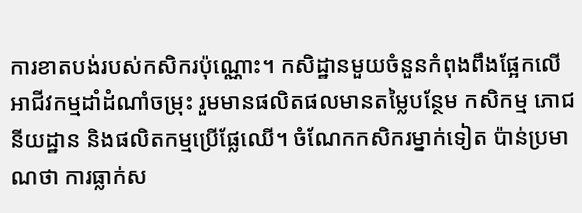ការខាតបង់របស់កសិករប៉ុណ្ណោះ។ កសិដ្ឋានមួយចំនួនកំពុងពឹងផ្អែកលើអាជីវកម្មដាំដំណាំចម្រុះ រួមមានផលិតផលមានតម្លៃបន្ថែម កសិកម្ម ភោជនីយដ្ឋាន និងផលិតកម្មប្រើផ្លែឈើ។ ចំណែកកសិករម្នាក់ទៀត ប៉ាន់ប្រមាណថា ការធ្លាក់ស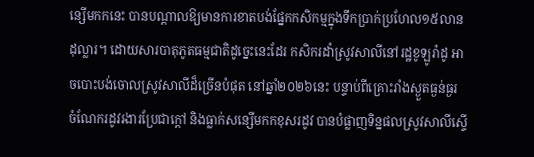ន្សើមកកនេះ បានបណ្តាលឱ្យមានការខាតបង់ផ្នែកកសិកម្មក្នុងទឹកប្រាក់ប្រហែល១៥លានដុល្លារ។ ដោយសារបាតុភូតធម្មជាតិដូច្នេះនេះដែរ កសិករដាំស្រូវសាលីនៅរដ្ឋខូឡូរ៉ាដូ អាចបោះបង់ចោលស្រូវសាលីដ៏ច្រើនបំផុត នៅឆ្នាំ២០២៦នេះ បន្ទាប់ពីគ្រោះរាំងស្ងួតធ្ងន់ធ្ងរ ចំណែករដូវរងារប្រែជាក្តៅ និងធ្លាក់សន្សើមកកខុសរដូវ បានបំផ្លាញទិន្នផលស្រូវសាលីស្ទើ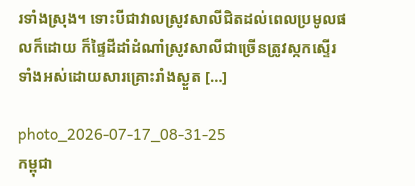រទាំងស្រុង។ ទោះបីជាវាលស្រូវសាលីជិតដល់ពេលប្រមូលផលក៏ដោយ ក៏ផ្ទៃដីដាំដំណាំស្រូវសាលីជាច្រើនត្រូវស្កកស្ទើរទាំងអស់ដោយសារគ្រោះរាំងស្ងួត […]

photo_2026-07-17_08-31-25
កម្ពុជា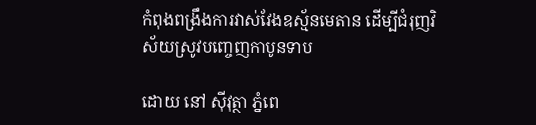កំពុងពង្រឹងការវាស់វែងឧស្ម័នមេតាន ដើម្បីជំរុញវិស័យស្រូវបញ្ចេញកាបូនទាប

ដោយ នៅ ស៊ីវុត្ថា ភ្នំពេ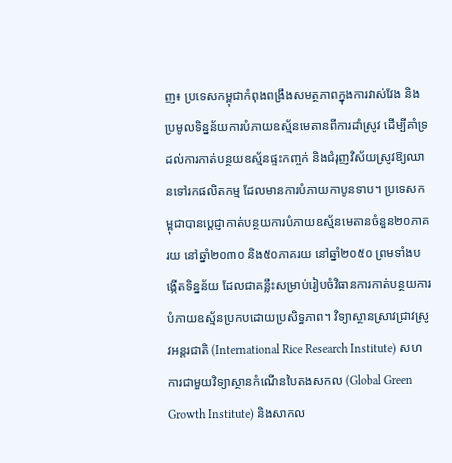ញ៖ ប្រទេសកម្ពុជាកំពុងពង្រឹងសមត្ថភាពក្នុងការវាស់វែង និងប្រមូលទិន្នន័យការបំភាយឧស្ម័នមេតានពីការដាំស្រូវ ដើម្បីគាំទ្រដល់ការកាត់បន្ថយឧស្ម័នផ្ទះកញ្ចក់ និងជំរុញវិស័យស្រូវឱ្យឈានទៅរកផលិតកម្ម ដែលមានការបំភាយកាបូនទាប។ ប្រទេសកម្ពុជាបានប្តេជ្ញាកាត់បន្ថយការបំភាយឧស្ម័នមេតានចំនួន២០ភាគរយ នៅឆ្នាំ២០៣០ និង៥០ភាគរយ នៅឆ្នាំ២០៥០ ព្រមទាំងបង្កើតទិន្នន័យ ដែលជាគន្លឹះសម្រាប់រៀបចំវិធានការកាត់បន្ថយការបំភាយឧស្ម័នប្រកបដោយប្រសិទ្ធភាព។ វិទ្យាស្ថានស្រាវជ្រាវស្រូវអន្តរជាតិ (International Rice Research Institute) សហការជាមួយវិទ្យាស្ថានកំណើនបៃតងសកល (Global Green Growth Institute) និងសាកល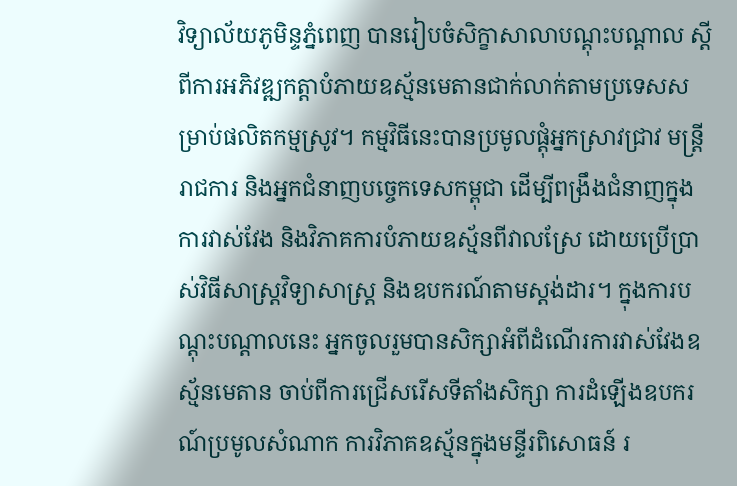វិទ្យាល័យភូមិន្ទភ្នំពេញ បានរៀបចំសិក្ខាសាលាបណ្តុះបណ្តាល ស្តីពីការអភិវឌ្ឍកត្តាបំភាយឧស្ម័នមេតានជាក់លាក់តាមប្រទេសសម្រាប់ផលិតកម្មស្រូវ។ កម្មវិធីនេះបានប្រមូលផ្តុំអ្នកស្រាវជ្រាវ មន្ត្រីរាជការ និងអ្នកជំនាញបច្ចេកទេសកម្ពុជា ដើម្បីពង្រឹងជំនាញក្នុងការវាស់វែង និងវិភាគការបំភាយឧស្ម័នពីវាលស្រែ ដោយប្រើប្រាស់វិធីសាស្ត្រវិទ្យាសាស្ត្រ និងឧបករណ៍តាមស្តង់ដារ។ ក្នុងការបណ្តុះបណ្តាលនេះ អ្នកចូលរួមបានសិក្សាអំពីដំណើរការវាស់វែងឧស្ម័នមេតាន ចាប់ពីការជ្រើសរើសទីតាំងសិក្សា ការដំឡើងឧបករណ៍ប្រមូលសំណាក ការវិភាគឧស្ម័នក្នុងមន្ទីរពិសោធន៍ រ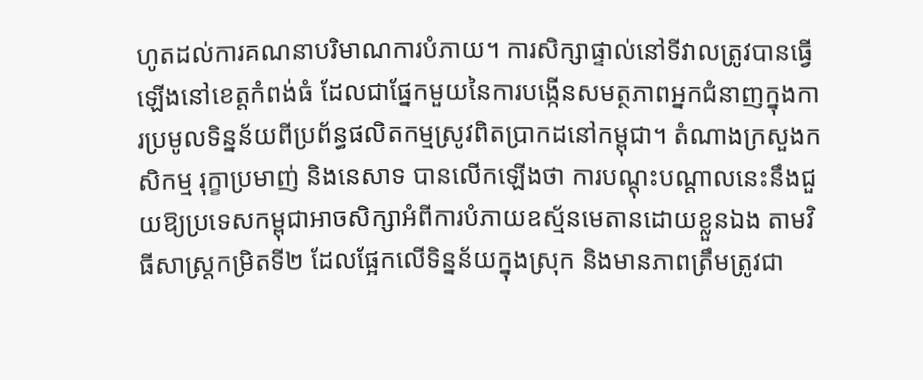ហូតដល់ការគណនាបរិមាណការបំភាយ។ ការសិក្សាផ្ទាល់នៅទីវាលត្រូវបានធ្វើឡើងនៅខេត្តកំពង់ធំ ដែលជាផ្នែកមួយនៃការបង្កើនសមត្ថភាពអ្នកជំនាញក្នុងការប្រមូលទិន្នន័យពីប្រព័ន្ធផលិតកម្មស្រូវពិតប្រាកដនៅកម្ពុជា។ តំណាងក្រសួងកសិកម្ម រុក្ខាប្រមាញ់ និងនេសាទ បានលើកឡើងថា ការបណ្តុះបណ្តាលនេះនឹងជួយឱ្យប្រទេសកម្ពុជាអាចសិក្សាអំពីការបំភាយឧស្ម័នមេតានដោយខ្លួនឯង តាមវិធីសាស្ត្រកម្រិតទី២ ដែលផ្អែកលើទិន្នន័យក្នុងស្រុក និងមានភាពត្រឹមត្រូវជា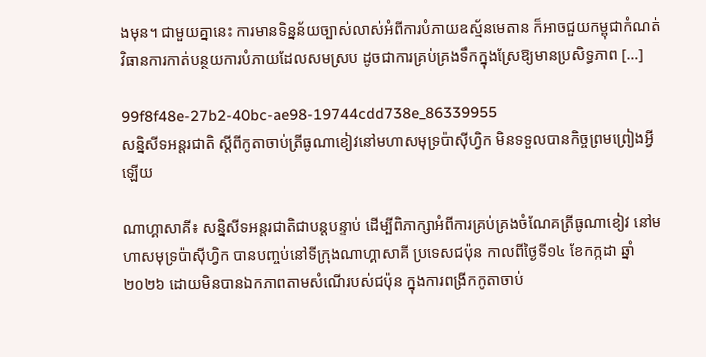ងមុន។ ជាមួយគ្នានេះ ការមានទិន្នន័យច្បាស់លាស់អំពីការបំភាយឧស្ម័នមេតាន ក៏អាចជួយកម្ពុជាកំណត់វិធានការកាត់បន្ថយការបំភាយដែលសមស្រប ដូចជាការគ្រប់គ្រងទឹកក្នុងស្រែឱ្យមានប្រសិទ្ធភាព […]

99f8f48e-27b2-40bc-ae98-19744cdd738e_86339955
សន្និសីទអន្តរជាតិ ស្តីពីកូតាចាប់ត្រីធូណាខៀវនៅមហាសមុទ្រប៉ាស៊ីហ្វិក មិនទទួលបានកិច្ចព្រមព្រៀងអ្វីឡើយ

ណាហ្គាសាគី៖ សន្និសីទអន្តរជាតិជាបន្តបន្ទាប់ ដើម្បីពិភាក្សាអំពីការគ្រប់គ្រងចំណែគត្រីធូណាខៀវ នៅមហាសមុទ្រប៉ាស៊ីហ្វិក បានបញ្ចប់នៅទីក្រុងណាហ្គាសាគី ប្រទេសជប៉ុន កាលពីថ្ងៃទី១៤ ខែកក្កដា ឆ្នាំ២០២៦ ដោយមិនបានឯកភាពតាមសំណើរបស់ជប៉ុន ក្នុងការពង្រីកកូតាចាប់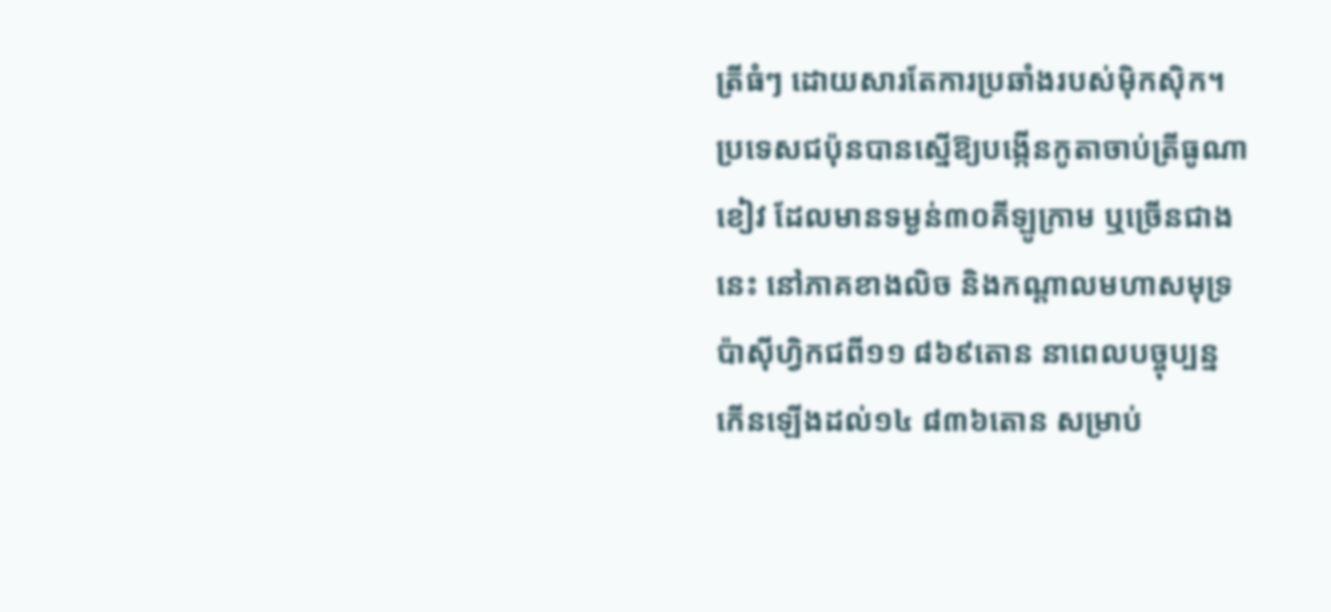ត្រីធំៗ ដោយសារតែការប្រឆាំងរបស់ម៉ិកស៊ិក។ ប្រទេសជប៉ុនបានស្នើឱ្យបង្កើនកូតាចាប់ត្រីធូណាខៀវ ដែលមានទម្ងន់៣០គីឡូក្រាម ឬច្រើនជាងនេះ នៅភាគខាងលិច និងកណ្តាលមហាសមុទ្រប៉ាស៊ីហ្វិកជពី១១ ៨៦៩តោន នាពេលបច្ចុប្បន្ន កើនឡើងដល់១៤ ៨៣៦តោន សម្រាប់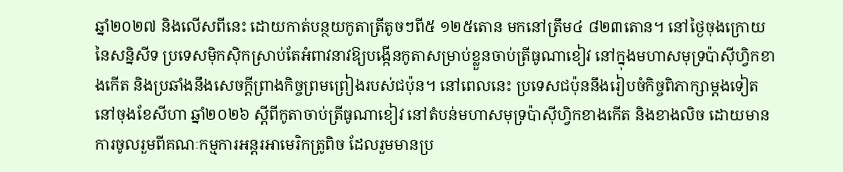ឆ្នាំ២០២៧ និងលើសពីនេះ ដោយកាត់បន្ថយកូតាត្រីតូចៗពី៥ ១២៥តោន មកនៅត្រឹម៤ ៨២៣តោន។ នៅថ្ងៃចុងក្រោយនៃសន្និសីទ ប្រទេសម៉ិកស៊ិកស្រាប់តែអំពាវនាវឱ្យបង្កើនកូតាសម្រាប់ខ្លួនចាប់ត្រីធូណាខៀវ នៅក្នុងមហាសមុទ្រប៉ាស៊ីហ្វិកខាងកើត និងប្រឆាំងនឹងសេចក្តីព្រាងកិច្ចព្រមព្រៀងរបស់ជប៉ុន។ នៅពេលនេះ ប្រទេសជប៉ុននឹងរៀបចំកិច្ចពិភាក្សាម្តងទៀត នៅចុងខែសីហា ឆ្នាំ២០២៦ ស្តីពីកូតាចាប់ត្រីធូណាខៀវ នៅតំបន់មហាសមុទ្រប៉ាស៊ីហ្វិកខាងកើត និងខាងលិច ដោយមានការចូលរួមពីគណៈកម្មការអន្តរអាមេរិកត្រូពិច ដែលរួមមានប្រ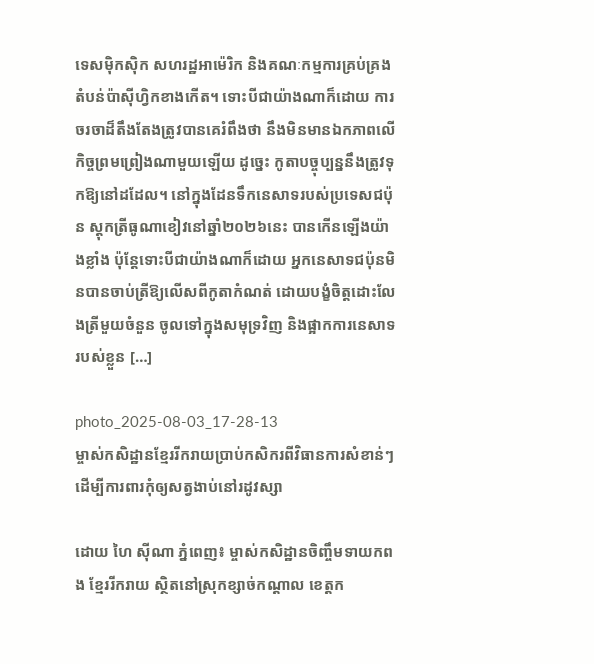ទេសម៉ិកស៊ិក សហរដ្ឋអាម៉េរិក និងគណៈកម្មការគ្រប់គ្រងតំបន់ប៉ាស៊ីហ្វិកខាងកើត។ ទោះបីជាយ៉ាងណាក៏ដោយ ការចរចាដ៏តឹងតែងត្រូវបានគេរំពឹងថា នឹងមិនមានឯកភាពលើកិច្ចព្រមព្រៀងណាមួយឡើយ ដូច្នេះ កូតាបច្ចុប្បន្ននឹងត្រូវទុកឱ្យនៅដដែល។ នៅក្នុងដែនទឹកនេសាទរបស់ប្រទេសជប៉ុន ស្តុកត្រីធូណាខៀវនៅឆ្នាំ២០២៦នេះ បានកើនឡើងយ៉ាងខ្លាំង ប៉ុន្តែទោះបីជាយ៉ាងណាក៏ដោយ អ្នកនេសាទជប៉ុនមិនបានចាប់ត្រីឱ្យលើសពីកូតាកំណត់ ដោយបង្ខំចិត្តដោះលែងត្រីមួយចំនួន ចូលទៅក្នុងសមុទ្រវិញ និងផ្អាកការនេសាទរបស់ខ្លួន […]

photo_2025-08-03_17-28-13
ម្ចាស់កសិដ្ឋានខ្មែររីករាយប្រាប់កសិករពីវិធានការសំខាន់ៗ ដើម្បីការពារកុំឲ្យសត្វងាប់នៅរដូវស្សា

ដោយ ហៃ ស៊ីណា ភ្នំពេញ៖ ម្ចាស់កសិដ្ឋានចិញ្ចឹមទាយកពង ខ្មែររីករាយ ស្ថិតនៅស្រុកខ្សាច់កណ្ដាល ខេត្តក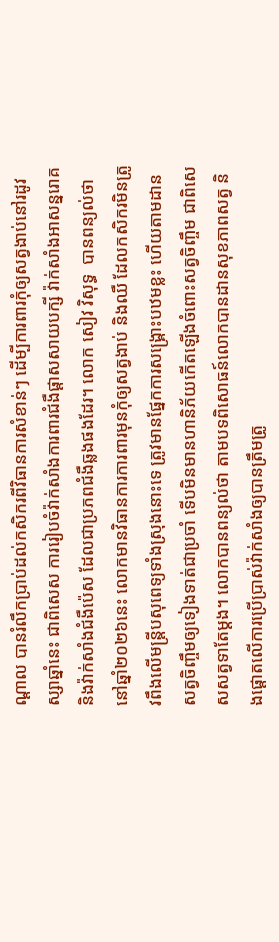ណ្ដាល បានរំលឹកប្រាប់ដល់កសិករពីវិធានការសំខាន់ៗ ដើម្បីការពារកុំឲ្យសត្វងាប់នៅរដូវស្សាឆ្នាំនេះ ជាពិសេស ការរៀបចំវ៉ាក់សាំងការពារជំងឺផ្តាសសាយបក្សី វ៉ាក់សាំងអាសន្នរោគ និងវ៉ាក់សាំងជំងឺប៉េស ដែលជាប្រភពជំងឺឆ្លងផងដែរ។ លោក សៀវ វិសុទ្ធ  បានពន្យល់ថា នៅឆ្នាំ២០២៦នេះ លោកមានវិធានការការពារមុនកុំឲ្យសត្វងាប់ និងឈឺ ដែលកសិករមិនត្រូវពឹងលើមន្រ្តីបសុពេទ្យទាំងស្រុងនោះទេ ត្រូវមានផ្នែកការសង្រ្គោះបឋមខ្លះ ហើយតាមដានសត្វចិញ្ចឹមឲ្យទៀងទាត់ជាប្រចាំ ទើបមិនមានហានិភ័យកើតឡើងចំពោះសត្វចិញ្ចឹម ជាពិសេសសត្វទាតែម្តង។ លោកបានពន្យល់ថា តាមបទពិសោធន៍លោកបានដានសុខភាពសត្វ និងផ្តោតលើការប្រើប្រាស់វ៉ាក់សាំងឲ្យបានត្រឹមត្រូ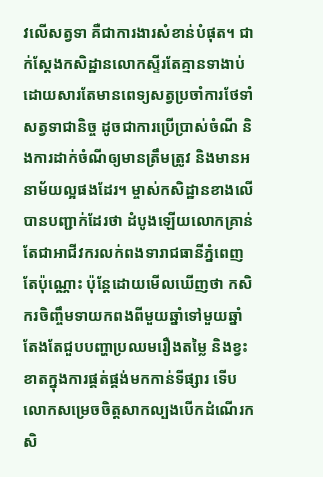វលើសត្វទា គឺជាការងារសំខាន់បំផុត។ ជាក់ស្តែងកសិដ្ឋានលោកស្ទីរតែគ្មានទាងាប់ ដោយសារតែមានពេទ្យសត្វប្រចាំការថែទាំសត្វទាជានិច្ច ដូចជាការប្រើប្រាស់ចំណី និងការដាក់ចំណីឲ្យមានត្រឹមត្រូវ និងមានអនាម័យល្អផងដែរ។ ម្ចាស់កសិដ្ឋានខាងលើបានបញ្ជាក់ដែរថា ដំបូងឡើយលោកគ្រាន់តែជាអាជីវករលក់ពងទារាជធានីភ្នំពេញតែប៉ុណ្ណោះ ប៉ុន្តែដោយមើលឃើញថា កសិករចិញ្ចឹមទាយកពងពីមួយឆ្នាំទៅមួយឆ្នាំតែងតែជួបបញ្ហាប្រឈមរឿងតម្លៃ និងខ្វះខាតក្នុងការផ្គត់ផ្គង់មកកាន់ទីផ្សារ ទើបលោកសម្រេចចិត្តសាកល្បងបើកដំណើរកសិ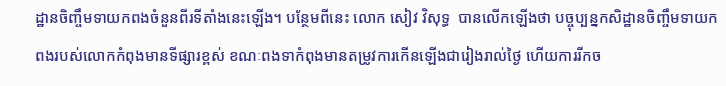ដ្ឋានចិញ្ចឹមទាយកពងចំនួនពីរទីតាំងនេះឡើង។ បន្ថែមពីនេះ លោក សៀវ វិសុទ្ធ  បានលើកឡើងថា បច្ចុប្បន្នកសិដ្ឋានចិញ្ចឹមទាយកពងរបស់លោកកំពុងមានទីផ្សារខ្ពស់ ខណៈពងទាកំពុងមានតម្រូវការកើនឡើងជារៀងរាល់ថ្ងៃ ហើយការរីកច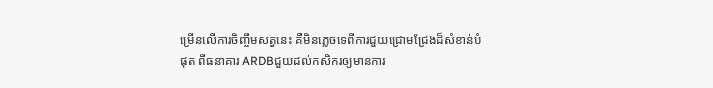ម្រើនលើការចិញ្ចឹមសត្វនេះ គឺមិនភ្លេចទេពីការជួយជ្រោមជ្រែងដ៏សំខាន់បំផុត ពីធនាគារ ARDBជួយដល់កសិករឲ្យមានការ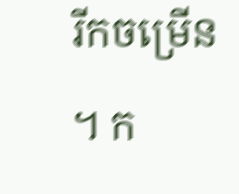រីកចម្រើន។ ក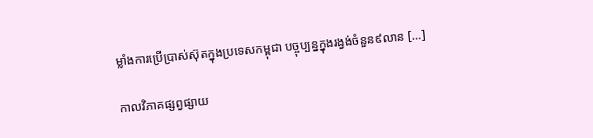ម្លាំងការប្រើប្រាស់ស៊ុតក្នុងប្រទេសកម្ពុជា បច្ចុប្បន្នក្នុងរង្វង់ចំនួន៩លាន […]

កាលវិភាគផ្សព្វផ្សាយ